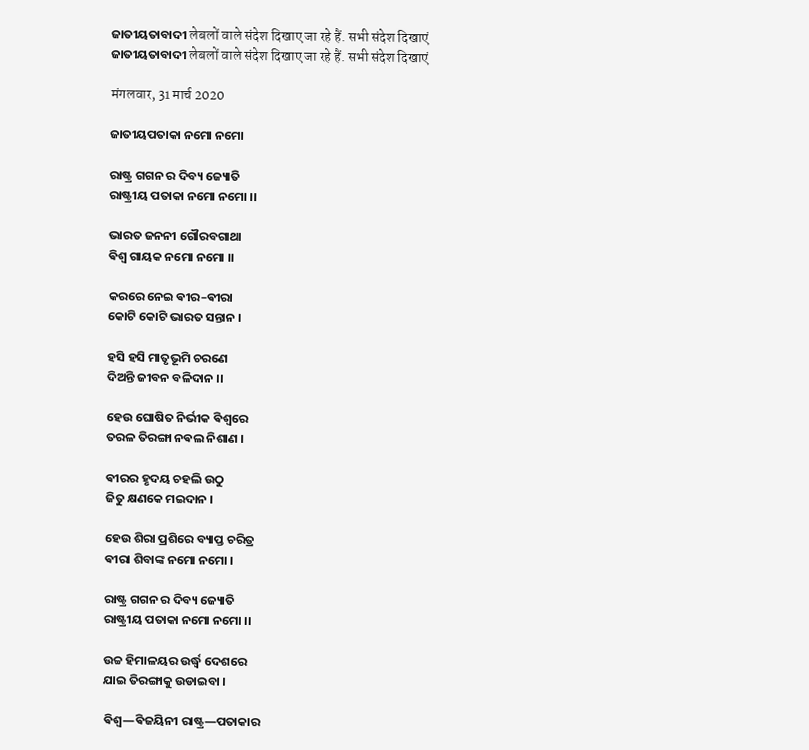ଜାତୀୟତାବାଦୀ लेबलों वाले संदेश दिखाए जा रहे हैं. सभी संदेश दिखाएं
ଜାତୀୟତାବାଦୀ लेबलों वाले संदेश दिखाए जा रहे हैं. सभी संदेश दिखाएं

मंगलवार, 31 मार्च 2020

ଜାତୀୟପତାକା ନମୋ ନମୋ

ରାଷ୍ଟ୍ର ଗଗନ ର ଦିବ୍ୟ ଜ୍ୟୋତି
ରାଷ୍ଟ୍ରୀୟ ପତାକା ନମୋ ନମୋ ।।

ଭାରତ ଜନନୀ ଗୌରବଗାଥା
ଵିଶ୍ଵ ଗାୟକ ନମୋ ନମୋ ।।

କରରେ ନେଇ ଵୀର–ଵୀରା
କୋଟି କୋଟି ଭାରତ ସନ୍ତାନ ।

ହସି ହସି ମାତୃଭୂମି ଚରଣେ
ଦିଅନ୍ତି ଜୀବନ ବଳିଦାନ ।।

ହେଉ ଘୋଷିତ ନିର୍ଭୀକ ଵିଶ୍ଵରେ
ତରଳ ତିରଙ୍ଗା ନଵଲ ନିଶାଣ ।

ଵୀରର ହୃଦୟ ଚହଲି ଉଠୁ
ଜିତୁ କ୍ଷଣକେ ମଇଦାନ ।

ହେଉ ଶିରା ପ୍ରଶିରେ ବ୍ୟାପ୍ତ ଚରିତ୍ର
ଵୀରା ଶିବାଙ୍କ ନମୋ ନମୋ ।

ରାଷ୍ଟ୍ର ଗଗନ ର ଦିବ୍ୟ ଜ୍ୟୋତି
ରାଷ୍ଟ୍ରୀୟ ପତାକା ନମୋ ନମୋ ।।

ଉଚ୍ଚ ହିମାଳୟର ଉର୍ଦ୍ଧ୍ଵ ଦେଶରେ
ଯାଇ ତିରଙ୍ଗାକୁ ଉଡାଇବା ।

ଵିଶ୍ଵ―ଵିଜୟିନୀ ରାଷ୍ଟ୍ର―ପତାକାର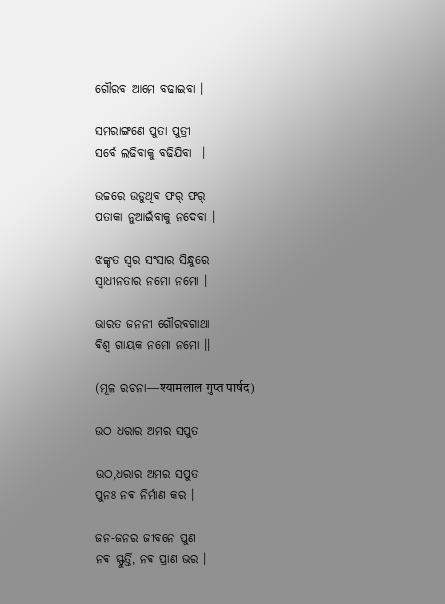ଗୌରବ ଆମେ ବଢାଇବା ।

ସମରାଙ୍ଗଣେ ପୁତା ପୁତ୍ରୀ
ସର୍ବେ ଲଢିବାକୁ ବଢିଯିବା  ।

ଉଚ୍ଚରେ ଉଡୁଥିବ ଫର୍ ଫର୍
ପତାକା ନୁଆଇଁବାକୁ ନଦେବା ।

ଝଙ୍କୃତ ସ୍ଵର ସଂସାର ସିନ୍ଧୁରେ
ସ୍ଵାଧୀନତାର ନମୋ ନମୋ ।

ଭାରତ ଜନନୀ ଗୌରବଗାଥା
ଵିଶ୍ଵ ଗାୟକ ନମୋ ନମୋ ।।

(ମୂଳ ରଚନା―श्यामलाल गुप्त पार्षद)

ଉଠ ଧରାର ଅମର ସପୁତ

ଉଠ,ଧରାର ଅମର ସପୁତ
ପୁନଃ ନଵ ନିର୍ମାଣ କର ।

ଜନ-ଜନର ଜୀବନେ ପୁଣ
ନଵ ସ୍ଫୁର୍ତ୍ତି, ନଵ ପ୍ରାଣ ଭର ।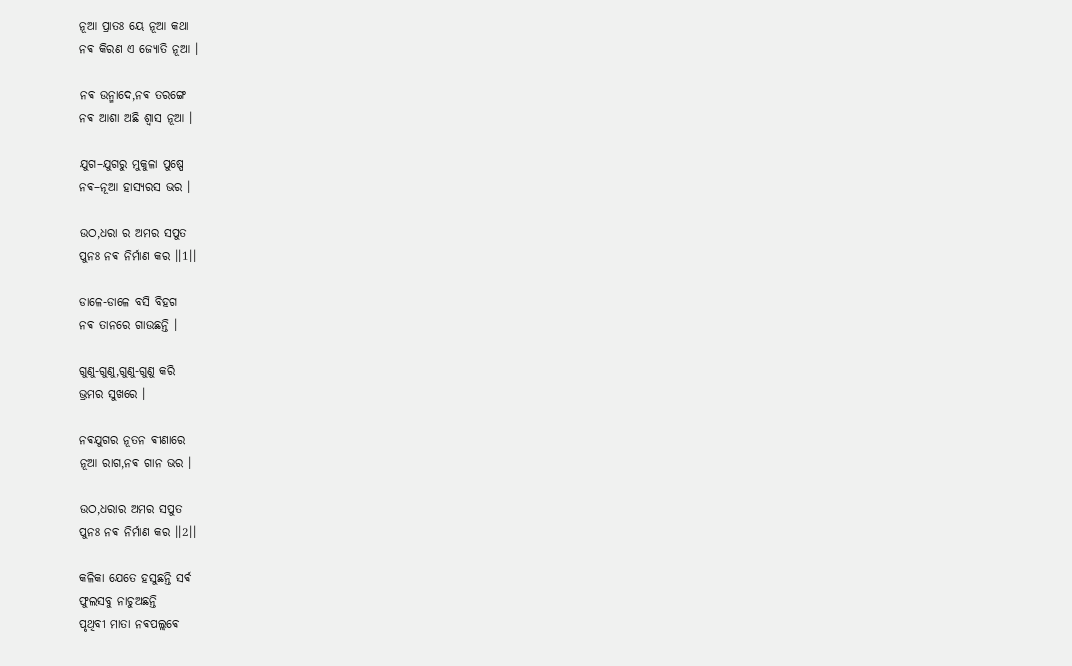ନୂଆ ପ୍ରାତଃ ୟେ ନୂଆ କଥା
ନଵ କିରଣ ଏ ଜ୍ୟୋତି ନୂଆ ।

ନଵ ଉନ୍ମାଦେ,ନଵ ତରଙ୍ଗେ
ନଵ ଆଶା ଅଛି ଶ୍ଵାସ ନୂଆ ।

ଯୁଗ–ଯୁଗରୁ ମୁକୁଳା ପୁଷ୍ପେ
ନଵ–ନୂଆ ହାସ୍ୟରସ ଭର ।

ଉଠ,ଧରା ର ଅମର ସପୁତ
ପୁନଃ ନଵ ନିର୍ମାଣ କର ।।1।।

ଡାଳେ-ଡାଳେ ବସି ବିହଗ
ନଵ ତାନରେ ଗାଉଛନ୍ତି ।

ଗୁଣୁ-ଗୁଣୁ,ଗୁଣୁ-ଗୁଣୁ କରି
ଭ୍ରମର ସୁଖରେ ।

ନଵଯୁଗର ନୂତନ ଵୀଣାରେ
ନୂଆ ରାଗ,ନଵ ଗାନ ଭର ।

ଉଠ,ଧରାର ଅମର ସପୁତ
ପୁନଃ ନଵ ନିର୍ମାଣ କର ।।2।।

କଳିକା ଯେତେ ହସୁଛନ୍ତି ସର୍ଵ
ଫୁଲସବୁ ନାଚୁଅଛନ୍ତି
ପୃଥିବୀ ମାତା ନଵପଲ୍ଲଵେ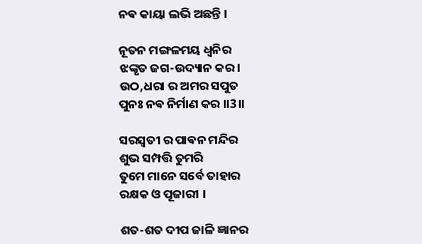ନଵ କାୟା ଲଭି ଅଛନ୍ତି ।

ନୂତନ ମଙ୍ଗଳମୟ ଧ୍ଵନିର
ଝଙ୍କୃତ ଜଗ-ଉଦ୍ୟାନ କର ।
ଉଠ,ଧରା ର ଅମର ସପୁତ
ପୁନଃ ନଵ ନିର୍ମାଣ କର ।।3।।

ସରସ୍ଵତୀ ର ପାଵନ ମନ୍ଦିର
ଶୁଭ ସମ୍ପତ୍ତି ତୁମରି
ତୁମେ ମାନେ ସର୍ବେ ତାହାର
ରକ୍ଷକ ଓ ପୂଜାରୀ ।

ଶତ-ଶତ ଦୀପ ଜାଳି ଜ୍ଞାନର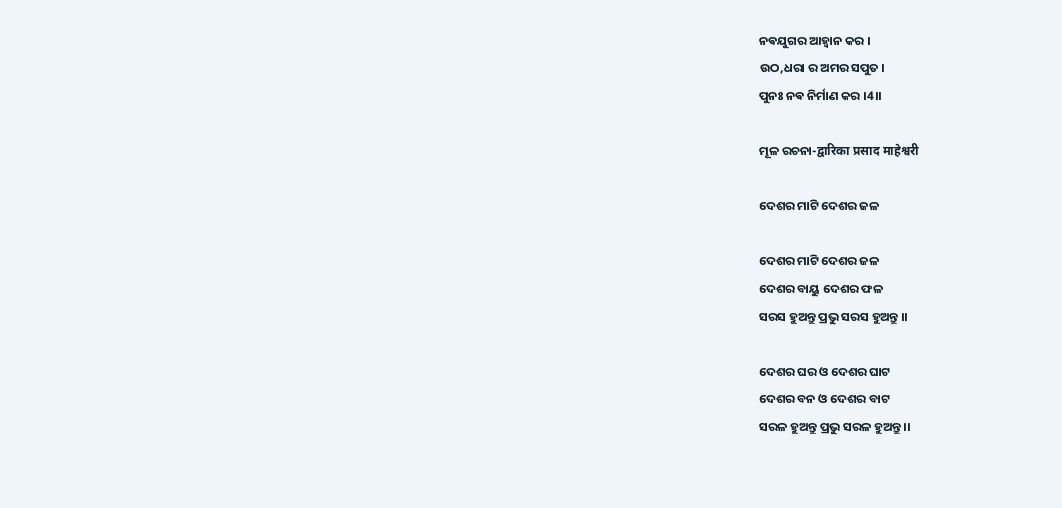ନଵଯୁଗର ଆହ୍ଵାନ କର ।
ଉଠ,ଧରା ର ଅମର ସପୁତ ।
ପୁନଃ ନଵ ନିର୍ମାଣ କର ।4।।

ମୂଳ ରଚନା-द्वारिका प्रसाद माहेश्वरी

ଦେଶର ମାଟି ଦେଶର ଜଳ

ଦେଶର ମାଟି ଦେଶର ଜଳ
ଦେଶର ବାୟୁ ଦେଶର ଫଳ
ସରସ ହୁଅନ୍ତୁ ପ୍ରଭୁ ସରସ ହୁଅନ୍ତୁ ।।

ଦେଶର ଘର ଓ ଦେଶର ଘାଟ
ଦେଶର ବନ ଓ ଦେଶର ବାଟ
ସରଳ ହୁଅନ୍ତୁ ପ୍ରଭୁ ସରଳ ହୁଅନ୍ତୁ ।।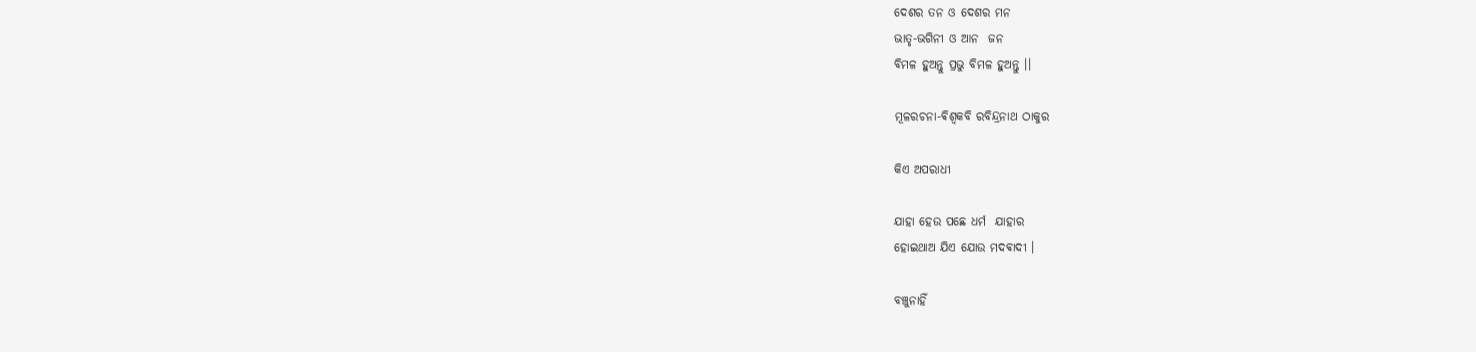ଦେଶର ତନ ଓ ଦେଶର ମନ
ଭାତୃ-ଭଗିନୀ ଓ ଆନ  ଜନ
ବିମଳ ହୁଅନ୍ତୁ ପ୍ରଭୁ ବିମଳ ହୁଅନ୍ତୁ ।।

ମୂଳରଚନା-ଵିଶ୍ଵକବି ରବିନ୍ଦ୍ରନାଥ ଠାକୁର

କିଏ ଅପରାଧୀ

ଯାହା ହେଉ ପଛେ ଧର୍ମ  ଯାହାର
ହୋଇଥାଅ ଯିଏ ଯୋଉ ମଦଵାଦୀ ।

ବଞ୍ଚୁନାହିଁ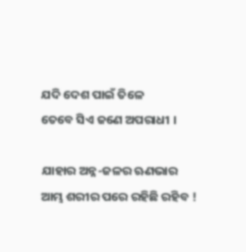ଯଦି ଦେଶ ପାଇଁ ତିଳେ
ତେବେ ସିଏ ଜଣେ ଅପରାଧୀ ।

ଯାହାର ଅନ୍ନ-ଜଳର ଋଣଭାର
ଆମ୍ଭ ଶରୀର ପରେ ରହିଛି ରହିବ !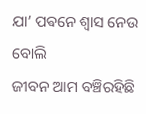ଯା’ ପଵନେ ଶ୍ଵାସ ନେଉ ବୋଲି
ଜୀବନ ଆମ ବଞ୍ଚିରହିଛି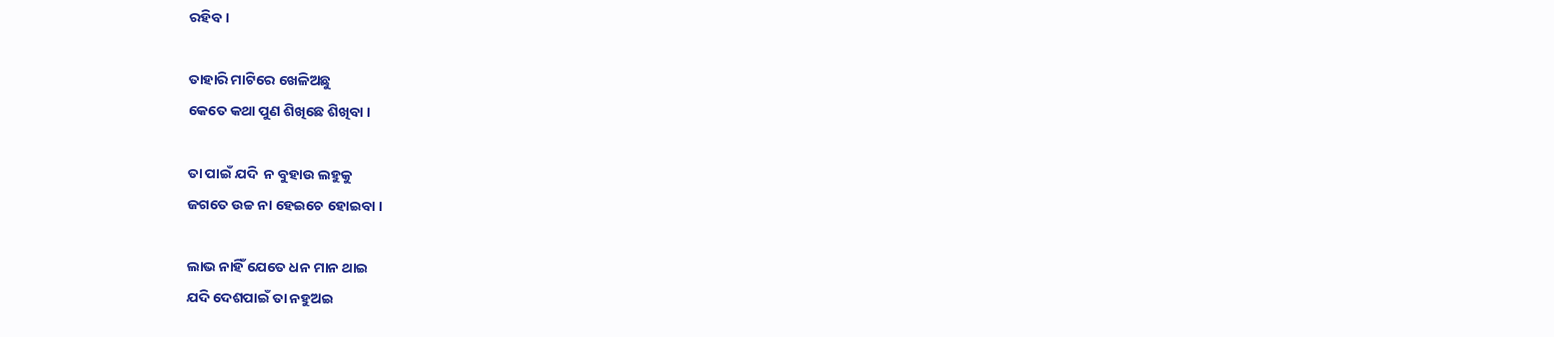ରହିବ ।

ତାହାରି ମାଟିରେ ଖେଳିଅଛୁ
କେତେ କଥା ପୁଣ ଶିଖିଛେ ଶିଖିବା ।

ତା ପାଇଁ ଯଦି  ନ ବୁହାଉ ଲହୁକୁ
ଜଗତେ ଉଚ୍ଚ ନା ହେଇଚେ ହୋଇବା ।

ଲାଭ ନାହିଁ ଯେତେ ଧନ ମାନ ଥାଇ
ଯଦି ଦେଶପାଇଁ ତା ନହୁଅଇ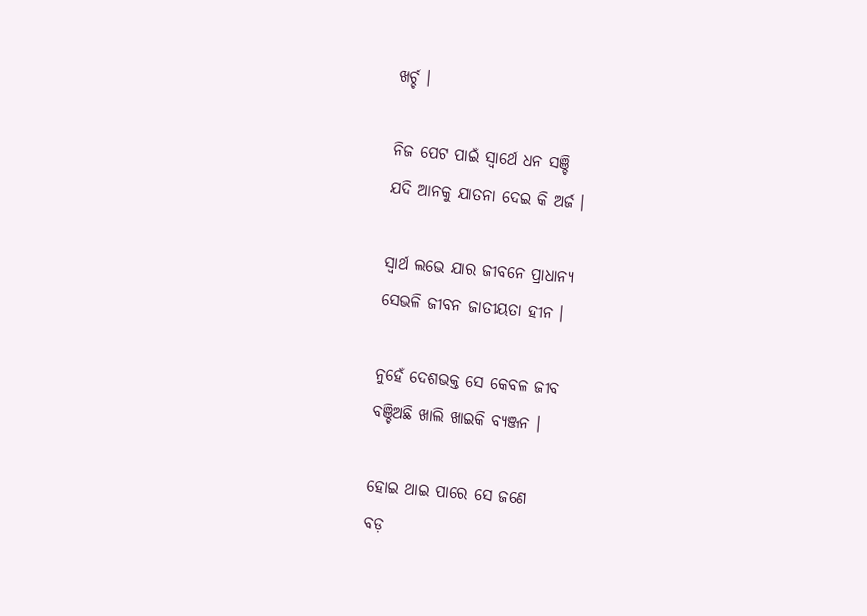ଖର୍ଚ୍ଚ ।

ନିଜ ପେଟ ପାଇଁ ସ୍ଵାର୍ଥେ ଧନ ସଞ୍ଚି
ଯଦି ଆନକୁ ଯାତନା ଦେଇ କି ଅର୍ଜ ।

ସ୍ଵାର୍ଥ ଲଭେ ଯାର ଜୀବନେ ପ୍ରାଧାନ୍ୟ
ସେଭଳି ଜୀବନ ଜାତୀୟତା ହୀନ ।

ନୁହେଁ ଦେଶଭକ୍ତ ସେ କେବଳ ଜୀବ
ବଞ୍ଚିଅଛି ଖାଲି ଖାଇକି ବ୍ୟଞ୍ଜନ ।

ହୋଇ ଥାଇ ପାରେ ସେ ଜଣେ
ବଡ଼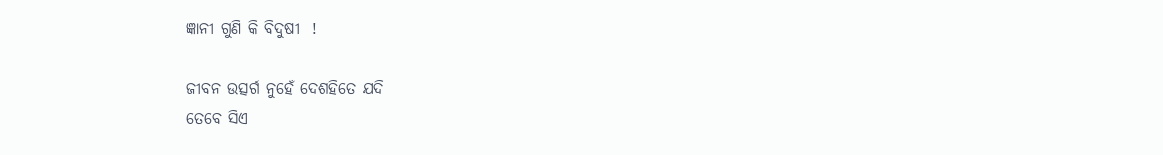ଜ୍ଞାନୀ ଗୁଣି କି ବିଦୁଷୀ  !

ଜୀବନ ଉତ୍ସର୍ଗ ନୁହେଁ ଦେଶହିତେ ଯଦି
ତେବେ ସିଏ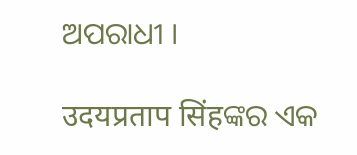ଅପରାଧୀ ।

उदयप्रताप सिंहଙ୍କର ଏକ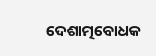ଦେଶାତ୍ମବୋଧକ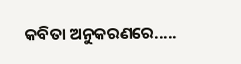କବିତା ଅନୁକରଣରେ.....